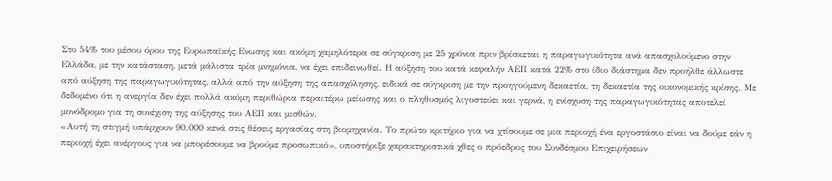Στο 54% του μέσου όρου της Ευρωπαϊκής Ενωσης και ακόμη χαμηλότερα σε σύγκριση με 25 χρόνια πριν βρίσκεται η παραγωγικότητα ανά απασχολούμενο στην Ελλάδα, με την κατάσταση, μετά μάλιστα τρία μνημόνια, να έχει επιδεινωθεί. Η αύξηση του κατά κεφαλήν ΑΕΠ κατά 22% στο ίδιο διάστημα δεν προήλθε άλλωστε από αύξηση της παραγωγικότητας, αλλά από την αύξηση της απασχόλησης, ειδικά σε σύγκριση με την προηγούμενη δεκαετία, τη δεκαετία της οικονομικής κρίσης. Με δεδομένο ότι η ανεργία δεν έχει πολλά ακόμη περιθώρια περαιτέρω μείωσης και ο πληθυσμός λιγοστεύει και γερνά, η ενίσχυση της παραγωγικότητας αποτελεί μονόδρομο για τη συνέχιση της αύξησης του ΑΕΠ και μισθών.
«Αυτή τη στιγμή υπάρχουν 90.000 κενά στις θέσεις εργασίας στη βιομηχανία. Το πρώτο κριτήριο για να χτίσουμε σε μια περιοχή ένα εργοστάσιο είναι να δούμε εάν η περιοχή έχει ανέργους για να μπορέσουμε να βρούμε προσωπικό», υποστήριξε χαρακτηριστικά χθες ο πρόεδρος του Συνδέσμου Επιχειρήσεων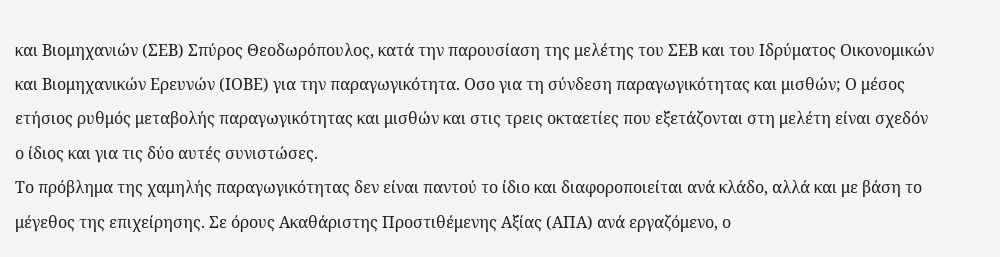και Βιομηχανιών (ΣΕΒ) Σπύρος Θεοδωρόπουλος, κατά την παρουσίαση της μελέτης του ΣΕΒ και του Ιδρύματος Οικονομικών και Βιομηχανικών Ερευνών (ΙΟΒΕ) για την παραγωγικότητα. Οσο για τη σύνδεση παραγωγικότητας και μισθών; Ο μέσος ετήσιος ρυθμός μεταβολής παραγωγικότητας και μισθών και στις τρεις οκταετίες που εξετάζονται στη μελέτη είναι σχεδόν ο ίδιος και για τις δύο αυτές συνιστώσες.
Το πρόβλημα της χαμηλής παραγωγικότητας δεν είναι παντού το ίδιο και διαφοροποιείται ανά κλάδο, αλλά και με βάση το μέγεθος της επιχείρησης. Σε όρους Ακαθάριστης Προστιθέμενης Αξίας (ΑΠΑ) ανά εργαζόμενο, ο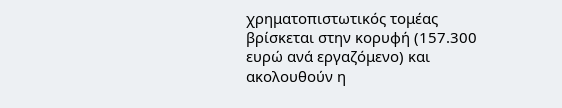χρηματοπιστωτικός τομέας βρίσκεται στην κορυφή (157.300 ευρώ ανά εργαζόμενο) και ακολουθούν η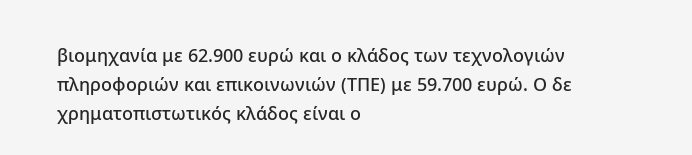βιομηχανία με 62.900 ευρώ και ο κλάδος των τεχνολογιών πληροφοριών και επικοινωνιών (ΤΠΕ) με 59.700 ευρώ. Ο δε χρηματοπιστωτικός κλάδος είναι ο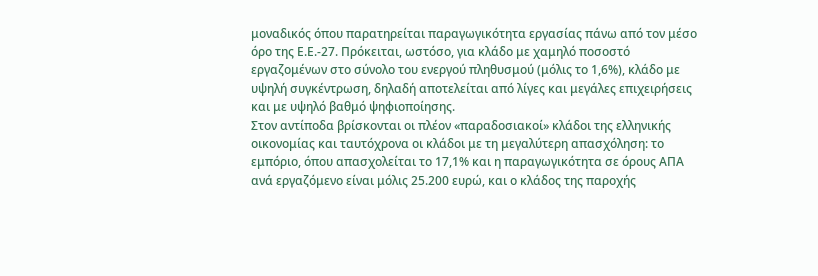μοναδικός όπου παρατηρείται παραγωγικότητα εργασίας πάνω από τον μέσο όρο της Ε.Ε.-27. Πρόκειται, ωστόσο, για κλάδο με χαμηλό ποσοστό εργαζομένων στο σύνολο του ενεργού πληθυσμού (μόλις το 1,6%), κλάδο με υψηλή συγκέντρωση, δηλαδή αποτελείται από λίγες και μεγάλες επιχειρήσεις και με υψηλό βαθμό ψηφιοποίησης.
Στον αντίποδα βρίσκονται οι πλέον «παραδοσιακοί» κλάδοι της ελληνικής οικονομίας και ταυτόχρονα οι κλάδοι με τη μεγαλύτερη απασχόληση: το εμπόριο, όπου απασχολείται το 17,1% και η παραγωγικότητα σε όρους ΑΠΑ ανά εργαζόμενο είναι μόλις 25.200 ευρώ, και ο κλάδος της παροχής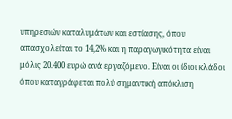υπηρεσιών καταλυμάτων και εστίασης, όπου απασχολείται το 14,2% και η παραγωγικότητα είναι μόλις 20.400 ευρώ ανά εργαζόμενο. Είναι οι ίδιοι κλάδοι όπου καταγράφεται πολύ σημαντική απόκλιση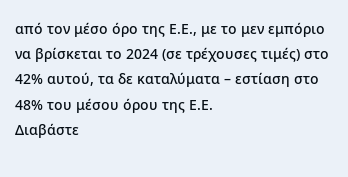από τον μέσο όρο της Ε.Ε., με το μεν εμπόριο να βρίσκεται το 2024 (σε τρέχουσες τιμές) στο 42% αυτού, τα δε καταλύματα – εστίαση στο 48% του μέσου όρου της Ε.Ε.
Διαβάστε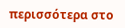περισσότερα στο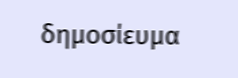δημοσίευμα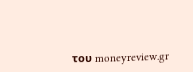του moneyreview.gr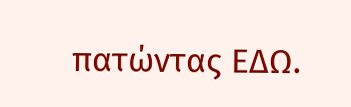πατώντας ΕΔΩ.